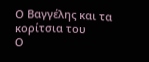Ο Βαγγέλης και τα κορίτσια του
Ο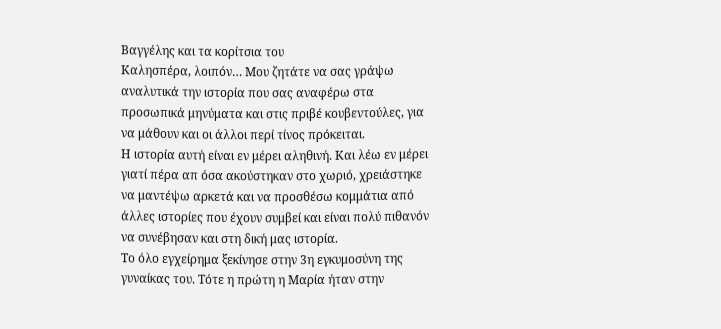Βαγγέλης και τα κορίτσια του
Καλησπέρα, λοιπόν… Μου ζητάτε να σας γράψω αναλυτικά την ιστορία που σας αναφέρω στα προσωπικά μηνύματα και στις πριβέ κουβεντούλες, για να μάθουν και οι άλλοι περί τίνος πρόκειται.
Η ιστορία αυτή είναι εν μέρει αληθινή. Και λέω εν μέρει γιατί πέρα απ όσα ακούστηκαν στο χωριό, χρειάστηκε να μαντέψω αρκετά και να προσθέσω κομμάτια από άλλες ιστορίες που έχουν συμβεί και είναι πολύ πιθανόν να συνέβησαν και στη δική μας ιστορία.
Το όλο εγχείρημα ξεκίνησε στην 3η εγκυμοσύνη της γυναίκας του. Τότε η πρώτη η Μαρία ήταν στην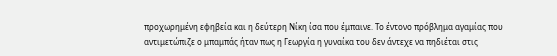προχωρημένη εφηβεία και η δεύτερη Νίκη ίσα που έμπαινε. Το έντονο πρόβλημα αγαμίας που αντιμετώπιζε ο μπαμπάς ήταν πως η Γεωργία η γυναίκα του δεν άντεχε να πηδιέται στις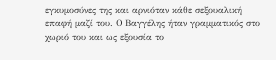εγκυμοσύνες της και αρνιόταν κάθε σεξουαλική επαφή μαζί του. Ο Βαγγέλης ήταν γραμματικός στο χωριό του και ως εξουσία το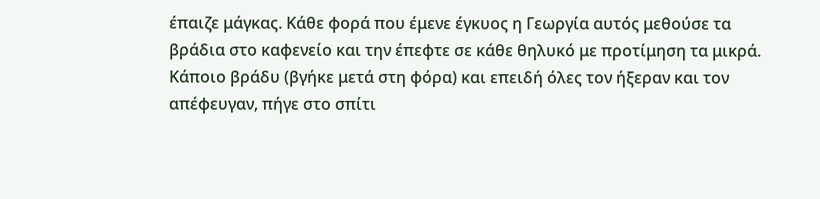έπαιζε μάγκας. Κάθε φορά που έμενε έγκυος η Γεωργία αυτός μεθούσε τα βράδια στο καφενείο και την έπεφτε σε κάθε θηλυκό με προτίμηση τα μικρά. Κάποιο βράδυ (βγήκε μετά στη φόρα) και επειδή όλες τον ήξεραν και τον απέφευγαν, πήγε στο σπίτι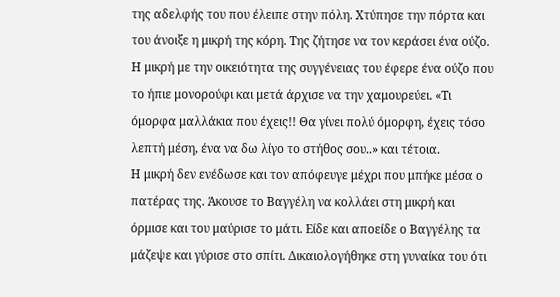της αδελφής του που έλειπε στην πόλη. Χτύπησε την πόρτα και του άνοιξε η μικρή της κόρη. Της ζήτησε να τον κεράσει ένα ούζο. Η μικρή με την οικειότητα της συγγένειας του έφερε ένα ούζο που το ήπιε μονορούφι και μετά άρχισε να την χαμουρεύει. «Τι όμορφα μαλλάκια που έχεις!! Θα γίνει πολύ όμορφη, έχεις τόσο λεπτή μέση, ένα να δω λίγο το στήθος σου..» και τέτοια.
Η μικρή δεν ενέδωσε και τον απόφευγε μέχρι που μπήκε μέσα ο πατέρας της. Άκουσε το Βαγγέλη να κολλάει στη μικρή και όρμισε και του μαύρισε το μάτι. Είδε και αποείδε ο Βαγγέλης τα μάζεψε και γύρισε στο σπίτι. Δικαιολογήθηκε στη γυναίκα του ότι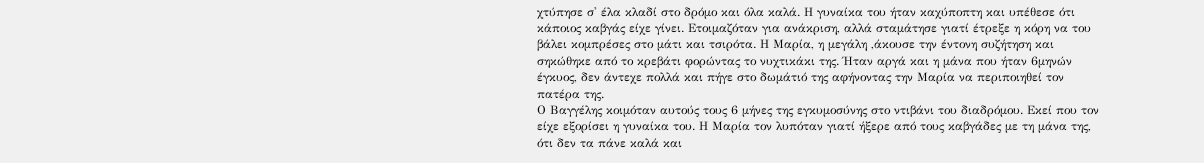χτύπησε σ' έλα κλαδί στο δρόμο και όλα καλά. Η γυναίκα του ήταν καχύποπτη και υπέθεσε ότι κάποιος καβγάς είχε γίνει. Ετοιμαζόταν για ανάκριση, αλλά σταμάτησε γιατί έτρεξε η κόρη να του βάλει κομπρέσες στο μάτι και τσιρότα. Η Μαρία, η μεγάλη ,άκουσε την έντονη συζήτηση και σηκώθηκε από το κρεβάτι φορώντας το νυχτικάκι της. Ήταν αργά και η μάνα που ήταν 6μηνών έγκυος, δεν άντεχε πολλά και πήγε στο δωμάτιό της αφήνοντας την Μαρία να περιποιηθεί τον πατέρα της.
Ο Βαγγέλης κοιμόταν αυτούς τους 6 μήνες της εγκυμοσύνης στο ντιβάνι του διαδρόμου. Εκεί που τον είχε εξορίσει η γυναίκα του. Η Μαρία τον λυπόταν γιατί ήξερε από τους καβγάδες με τη μάνα της, ότι δεν τα πάνε καλά και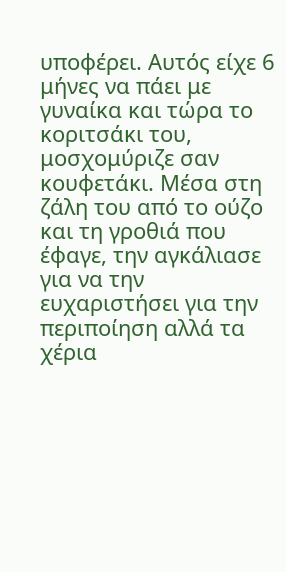υποφέρει. Αυτός είχε 6 μήνες να πάει με γυναίκα και τώρα το κοριτσάκι του, μοσχομύριζε σαν κουφετάκι. Μέσα στη ζάλη του από το ούζο και τη γροθιά που έφαγε, την αγκάλιασε για να την ευχαριστήσει για την περιποίηση αλλά τα χέρια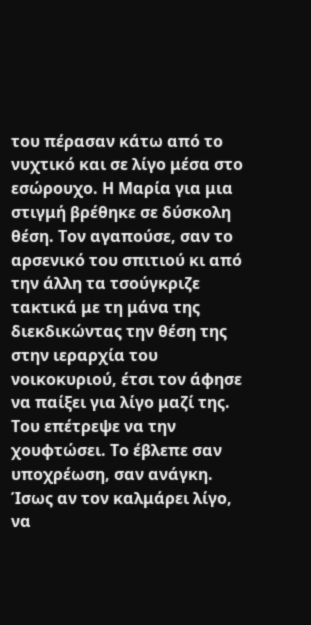του πέρασαν κάτω από το νυχτικό και σε λίγο μέσα στο εσώρουχο. Η Μαρία για μια στιγμή βρέθηκε σε δύσκολη θέση. Τον αγαπούσε, σαν το αρσενικό του σπιτιού κι από την άλλη τα τσούγκριζε τακτικά με τη μάνα της διεκδικώντας την θέση της στην ιεραρχία του νοικοκυριού, έτσι τον άφησε να παίξει για λίγο μαζί της. Του επέτρεψε να την χουφτώσει. Το έβλεπε σαν υποχρέωση, σαν ανάγκη. Ίσως αν τον καλμάρει λίγο, να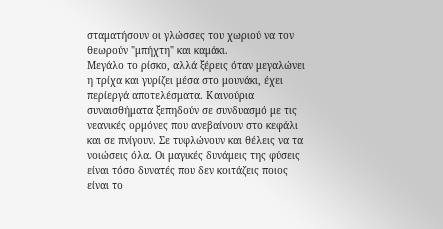σταματήσουν οι γλώσσες του χωριού να τον θεωρούν "μπήχτη" και καμάκι.
Μεγάλο το ρίσκο, αλλά ξέρεις όταν μεγαλώνει η τρίχα και γυρίζει μέσα στο μουνάκι, έχει περίεργά αποτελέσματα. Καινούρια συναισθήματα ξεπηδούν σε συνδυασμό με τις νεανικές ορμόνες που ανεβαίνουν στο κεφάλι και σε πνίγουν. Σε τυφλώνουν και θέλεις να τα νοιώσεις όλα. Οι μαγικές δυνάμεις της φύσεις είναι τόσο δυνατές που δεν κοιτάζεις ποιος είναι το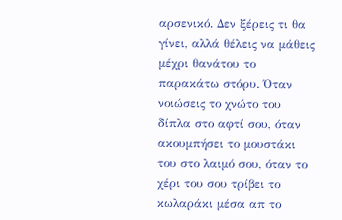αρσενικό. Δεν ξέρεις τι θα γίνει, αλλά θέλεις να μάθεις μέχρι θανάτου το παρακάτω στόρυ. Όταν νοιώσεις το χνώτο του δίπλα στο αφτί σου, όταν ακουμπήσει το μουστάκι του στο λαιμό σου, όταν το χέρι του σου τρίβει το κωλαράκι μέσα απ το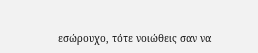εσώρουχο, τότε νοιώθεις σαν να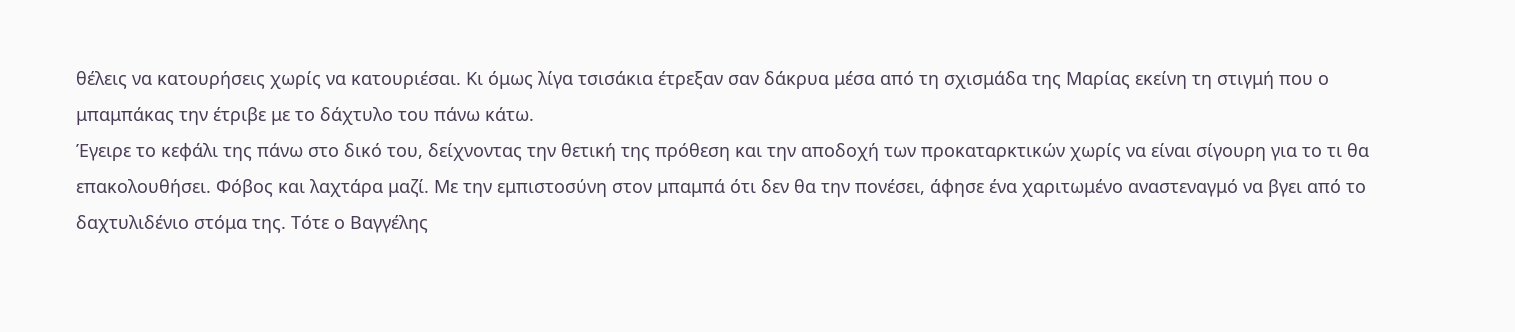θέλεις να κατουρήσεις χωρίς να κατουριέσαι. Κι όμως λίγα τσισάκια έτρεξαν σαν δάκρυα μέσα από τη σχισμάδα της Μαρίας εκείνη τη στιγμή που ο μπαμπάκας την έτριβε με το δάχτυλο του πάνω κάτω.
Έγειρε το κεφάλι της πάνω στο δικό του, δείχνοντας την θετική της πρόθεση και την αποδοχή των προκαταρκτικών χωρίς να είναι σίγουρη για το τι θα επακολουθήσει. Φόβος και λαχτάρα μαζί. Με την εμπιστοσύνη στον μπαμπά ότι δεν θα την πονέσει, άφησε ένα χαριτωμένο αναστεναγμό να βγει από το δαχτυλιδένιο στόμα της. Τότε ο Βαγγέλης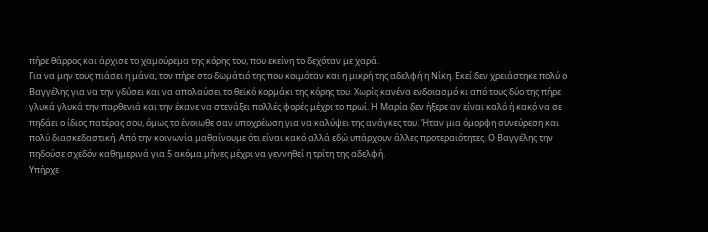πήρε θάρρος και άρχισε το χαμούρεμα της κόρης του, που εκείνη το δεχόταν με χαρά.
Για να μην τους πιάσει η μάνα, τον πήρε στο δωμάτιό της που κοιμόταν και η μικρή της αδελφή η Νίκη. Εκεί δεν χρειάστηκε πολύ ο Βαγγέλης για να την γδύσει και να απολαύσει το θεϊκό κορμάκι της κόρης του. Χωρίς κανένα ενδοιασμό κι από τους δύο της πήρε γλυκά γλυκά την παρθενιά και την έκανε να στενάξει πολλές φορές μέχρι το πρωί. Η Μαρία δεν ήξερε αν είναι καλό ή κακό να σε πηδάει ο ίδιος πατέρας σου, όμως το ένοιωθε σαν υποχρέωση για να καλύψει της ανάγκες του. Ήταν μια όμορφη συνεύρεση και πολύ διασκεδαστική. Από την κοινωνία μαθαίνουμε ότι είναι κακό αλλά εδώ υπάρχουν άλλες προτεραιότητες. Ο Βαγγέλης την πηδούσε σχεδόν καθημερινά για 5 ακόμα μήνες μέχρι να γεννηθεί η τρίτη της αδελφή.
Υπήρχε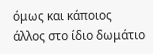όμως και κάποιος άλλος στο ίδιο δωμάτιο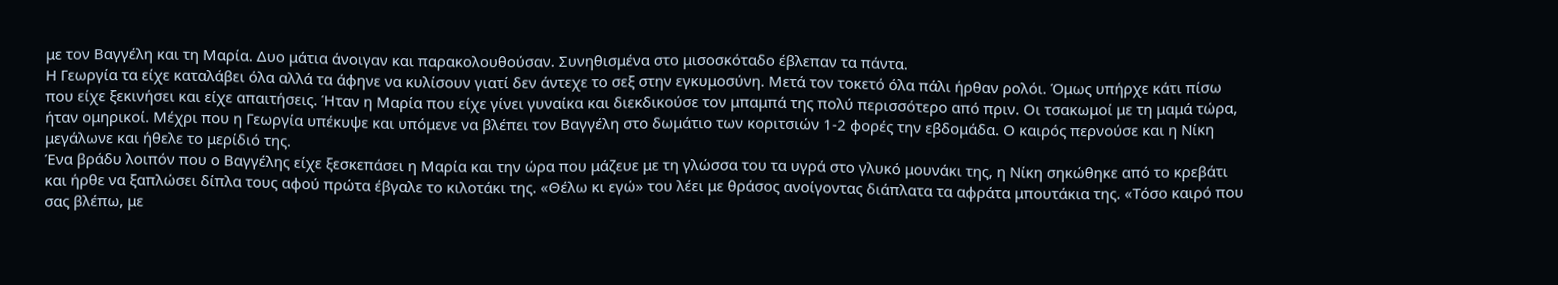με τον Βαγγέλη και τη Μαρία. Δυο μάτια άνοιγαν και παρακολουθούσαν. Συνηθισμένα στο μισοσκόταδο έβλεπαν τα πάντα.
Η Γεωργία τα είχε καταλάβει όλα αλλά τα άφηνε να κυλίσουν γιατί δεν άντεχε το σεξ στην εγκυμοσύνη. Μετά τον τοκετό όλα πάλι ήρθαν ρολόι. Όμως υπήρχε κάτι πίσω που είχε ξεκινήσει και είχε απαιτήσεις. Ήταν η Μαρία που είχε γίνει γυναίκα και διεκδικούσε τον μπαμπά της πολύ περισσότερο από πριν. Οι τσακωμοί με τη μαμά τώρα, ήταν ομηρικοί. Μέχρι που η Γεωργία υπέκυψε και υπόμενε να βλέπει τον Βαγγέλη στο δωμάτιο των κοριτσιών 1-2 φορές την εβδομάδα. Ο καιρός περνούσε και η Νίκη μεγάλωνε και ήθελε το μερίδιό της.
Ένα βράδυ λοιπόν που ο Βαγγέλης είχε ξεσκεπάσει η Μαρία και την ώρα που μάζευε με τη γλώσσα του τα υγρά στο γλυκό μουνάκι της, η Νίκη σηκώθηκε από το κρεβάτι και ήρθε να ξαπλώσει δίπλα τους αφού πρώτα έβγαλε το κιλοτάκι της. «Θέλω κι εγώ» του λέει με θράσος ανοίγοντας διάπλατα τα αφράτα μπουτάκια της. «Τόσο καιρό που σας βλέπω, με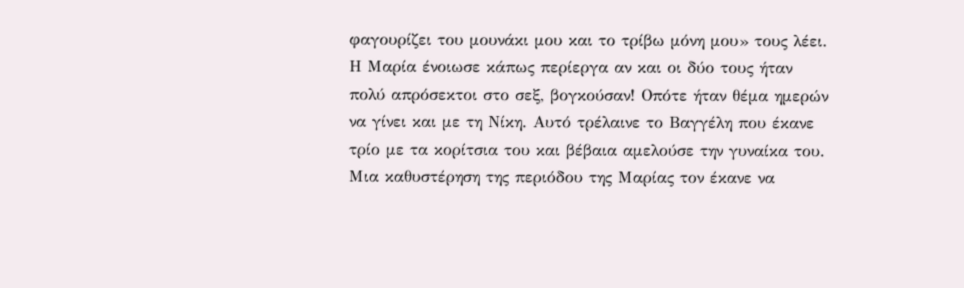φαγουρίζει του μουνάκι μου και το τρίβω μόνη μου» τους λέει. Η Μαρία ένοιωσε κάπως περίεργα αν και οι δύο τους ήταν πολύ απρόσεκτοι στο σεξ, βογκούσαν! Οπότε ήταν θέμα ημερών να γίνει και με τη Νίκη. Αυτό τρέλαινε το Βαγγέλη που έκανε τρίο με τα κορίτσια του και βέβαια αμελούσε την γυναίκα του.
Μια καθυστέρηση της περιόδου της Μαρίας τον έκανε να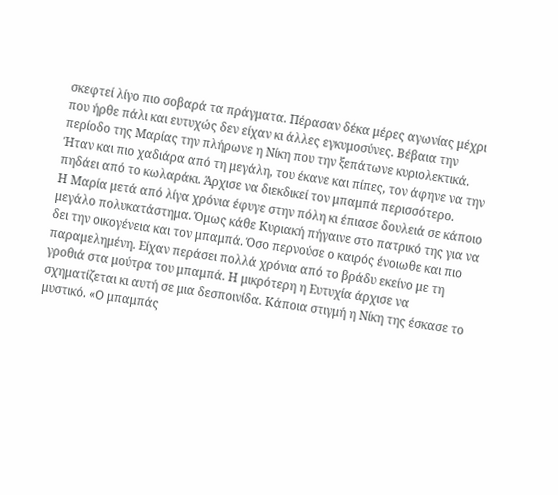σκεφτεί λίγο πιο σοβαρά τα πράγματα. Πέρασαν δέκα μέρες αγωνίας μέχρι που ήρθε πάλι και ευτυχώς δεν είχαν κι άλλες εγκυμοσύνες. Βέβαια την περίοδο της Μαρίας την πλήρωνε η Νίκη που την ξεπάτωνε κυριολεκτικά. Ήταν και πιο χαδιάρα από τη μεγάλη, του έκανε και πίπες, τον άφηνε να την πηδάει από το κωλαράκι. Άρχισε να διεκδικεί τον μπαμπά περισσότερο.
Η Μαρία μετά από λίγα χρόνια έφυγε στην πόλη κι έπιασε δουλειά σε κάποιο μεγάλο πολυκατάστημα. Όμως κάθε Κυριακή πήγαινε στο πατρικό της για να δει την οικογένεια και τον μπαμπά. Όσο περνούσε ο καιρός ένοιωθε και πιο παραμελημένη. Είχαν περάσει πολλά χρόνια από το βράδυ εκείνο με τη γροθιά στα μούτρα του μπαμπά. Η μικρότερη η Ευτυχία άρχισε να σχηματίζεται κι αυτή σε μια δεσποινίδα. Κάποια στιγμή η Νίκη της έσκασε το μυστικό. «Ο μπαμπάς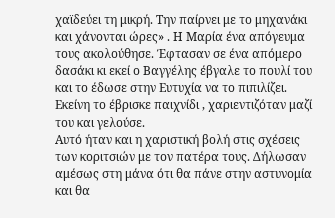χαϊδεύει τη μικρή. Την παίρνει με το μηχανάκι και χάνονται ώρες» . Η Μαρία ένα απόγευμα τους ακολούθησε. Έφτασαν σε ένα απόμερο δασάκι κι εκεί ο Βαγγέλης έβγαλε το πουλί του και το έδωσε στην Ευτυχία να το πιπιλίζει. Εκείνη το έβρισκε παιχνίδι , χαριεντιζόταν μαζί του και γελούσε.
Αυτό ήταν και η χαριστική βολή στις σχέσεις των κοριτσιών με τον πατέρα τους. Δήλωσαν αμέσως στη μάνα ότι θα πάνε στην αστυνομία και θα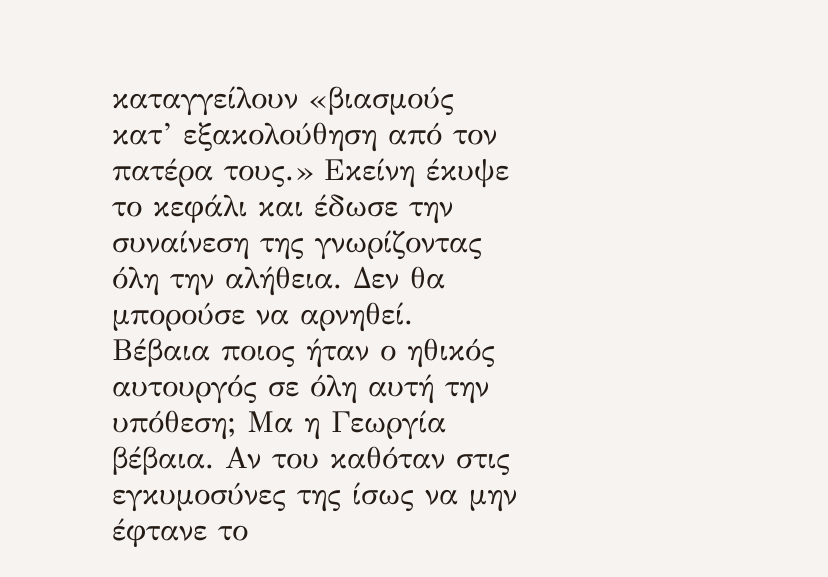καταγγείλουν «βιασμούς κατ’ εξακολούθηση από τον πατέρα τους.» Εκείνη έκυψε το κεφάλι και έδωσε την συναίνεση της γνωρίζοντας όλη την αλήθεια. Δεν θα μπορούσε να αρνηθεί. Βέβαια ποιος ήταν ο ηθικός αυτουργός σε όλη αυτή την υπόθεση; Μα η Γεωργία βέβαια. Αν του καθόταν στις εγκυμοσύνες της ίσως να μην έφτανε το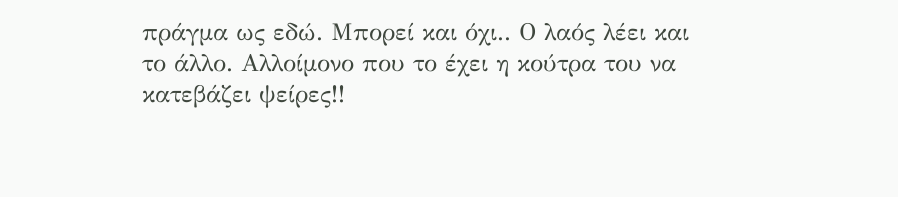πράγμα ως εδώ. Μπορεί και όχι.. Ο λαός λέει και το άλλο. Αλλοίμονο που το έχει η κούτρα του να κατεβάζει ψείρες!!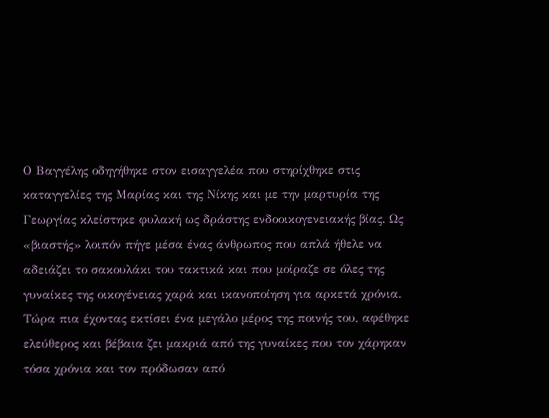Ο Βαγγέλης οδηγήθηκε στον εισαγγελέα που στηρίχθηκε στις καταγγελίες της Μαρίας και της Νίκης και με την μαρτυρία της Γεωργίας κλείστηκε φυλακή ως δράστης ενδοοικογενειακής βίας. Ως «βιαστής» λοιπόν πήγε μέσα ένας άνθρωπος που απλά ήθελε να αδειάζει το σακουλάκι του τακτικά και που μοίραζε σε όλες της γυναίκες της οικογένειας χαρά και ικανοποίηση για αρκετά χρόνια.
Τώρα πια έχοντας εκτίσει ένα μεγάλο μέρος της ποινής του, αφέθηκε ελεύθερος και βέβαια ζει μακριά από της γυναίκες που τον χάρηκαν τόσα χρόνια και τον πρόδωσαν από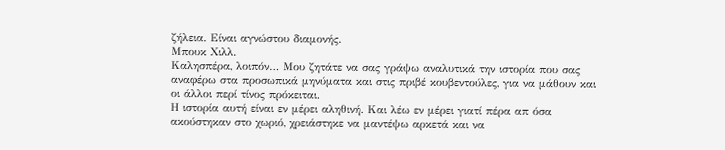ζήλεια. Είναι αγνώστου διαμονής.
Μπουκ Χιλλ.
Καλησπέρα, λοιπόν… Μου ζητάτε να σας γράψω αναλυτικά την ιστορία που σας αναφέρω στα προσωπικά μηνύματα και στις πριβέ κουβεντούλες, για να μάθουν και οι άλλοι περί τίνος πρόκειται.
Η ιστορία αυτή είναι εν μέρει αληθινή. Και λέω εν μέρει γιατί πέρα απ όσα ακούστηκαν στο χωριό, χρειάστηκε να μαντέψω αρκετά και να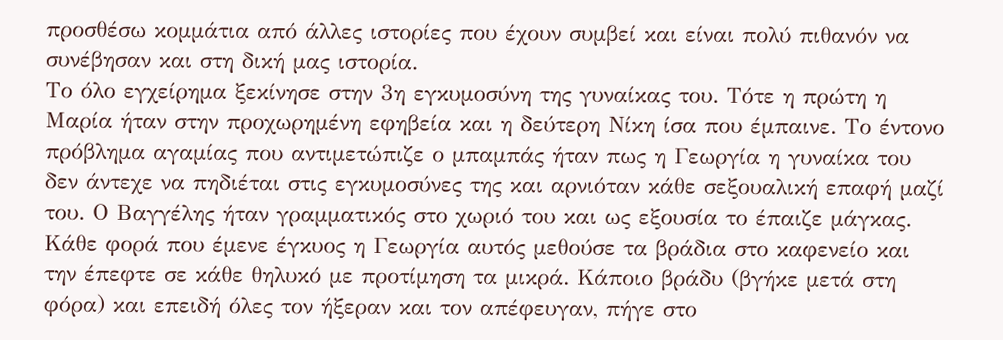προσθέσω κομμάτια από άλλες ιστορίες που έχουν συμβεί και είναι πολύ πιθανόν να συνέβησαν και στη δική μας ιστορία.
Το όλο εγχείρημα ξεκίνησε στην 3η εγκυμοσύνη της γυναίκας του. Τότε η πρώτη η Μαρία ήταν στην προχωρημένη εφηβεία και η δεύτερη Νίκη ίσα που έμπαινε. Το έντονο πρόβλημα αγαμίας που αντιμετώπιζε ο μπαμπάς ήταν πως η Γεωργία η γυναίκα του δεν άντεχε να πηδιέται στις εγκυμοσύνες της και αρνιόταν κάθε σεξουαλική επαφή μαζί του. Ο Βαγγέλης ήταν γραμματικός στο χωριό του και ως εξουσία το έπαιζε μάγκας. Κάθε φορά που έμενε έγκυος η Γεωργία αυτός μεθούσε τα βράδια στο καφενείο και την έπεφτε σε κάθε θηλυκό με προτίμηση τα μικρά. Κάποιο βράδυ (βγήκε μετά στη φόρα) και επειδή όλες τον ήξεραν και τον απέφευγαν, πήγε στο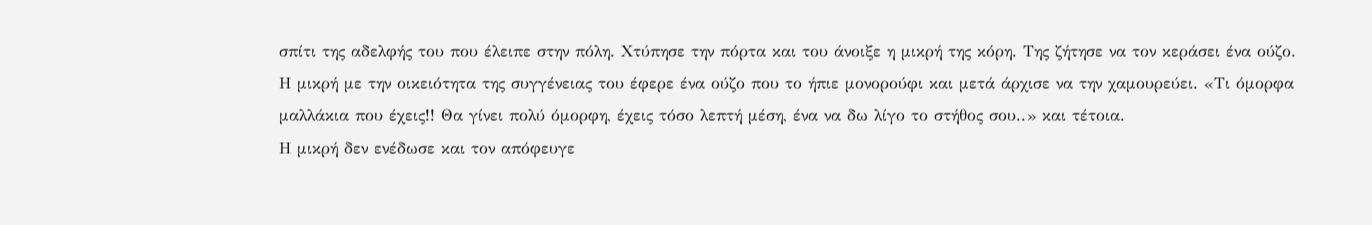σπίτι της αδελφής του που έλειπε στην πόλη. Χτύπησε την πόρτα και του άνοιξε η μικρή της κόρη. Της ζήτησε να τον κεράσει ένα ούζο. Η μικρή με την οικειότητα της συγγένειας του έφερε ένα ούζο που το ήπιε μονορούφι και μετά άρχισε να την χαμουρεύει. «Τι όμορφα μαλλάκια που έχεις!! Θα γίνει πολύ όμορφη, έχεις τόσο λεπτή μέση, ένα να δω λίγο το στήθος σου..» και τέτοια.
Η μικρή δεν ενέδωσε και τον απόφευγε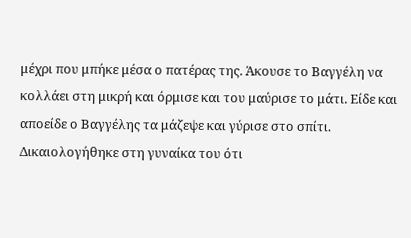μέχρι που μπήκε μέσα ο πατέρας της. Άκουσε το Βαγγέλη να κολλάει στη μικρή και όρμισε και του μαύρισε το μάτι. Είδε και αποείδε ο Βαγγέλης τα μάζεψε και γύρισε στο σπίτι. Δικαιολογήθηκε στη γυναίκα του ότι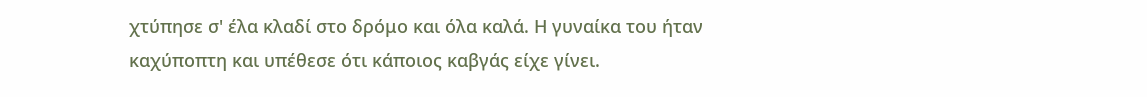χτύπησε σ' έλα κλαδί στο δρόμο και όλα καλά. Η γυναίκα του ήταν καχύποπτη και υπέθεσε ότι κάποιος καβγάς είχε γίνει.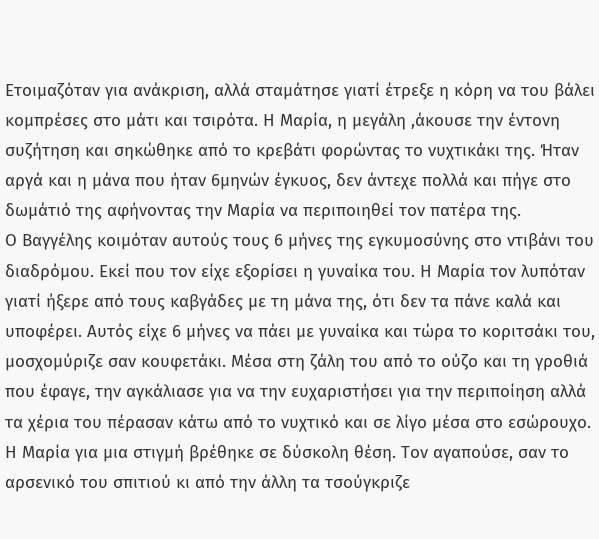Ετοιμαζόταν για ανάκριση, αλλά σταμάτησε γιατί έτρεξε η κόρη να του βάλει κομπρέσες στο μάτι και τσιρότα. Η Μαρία, η μεγάλη ,άκουσε την έντονη συζήτηση και σηκώθηκε από το κρεβάτι φορώντας το νυχτικάκι της. Ήταν αργά και η μάνα που ήταν 6μηνών έγκυος, δεν άντεχε πολλά και πήγε στο δωμάτιό της αφήνοντας την Μαρία να περιποιηθεί τον πατέρα της.
Ο Βαγγέλης κοιμόταν αυτούς τους 6 μήνες της εγκυμοσύνης στο ντιβάνι του διαδρόμου. Εκεί που τον είχε εξορίσει η γυναίκα του. Η Μαρία τον λυπόταν γιατί ήξερε από τους καβγάδες με τη μάνα της, ότι δεν τα πάνε καλά και υποφέρει. Αυτός είχε 6 μήνες να πάει με γυναίκα και τώρα το κοριτσάκι του, μοσχομύριζε σαν κουφετάκι. Μέσα στη ζάλη του από το ούζο και τη γροθιά που έφαγε, την αγκάλιασε για να την ευχαριστήσει για την περιποίηση αλλά τα χέρια του πέρασαν κάτω από το νυχτικό και σε λίγο μέσα στο εσώρουχο. Η Μαρία για μια στιγμή βρέθηκε σε δύσκολη θέση. Τον αγαπούσε, σαν το αρσενικό του σπιτιού κι από την άλλη τα τσούγκριζε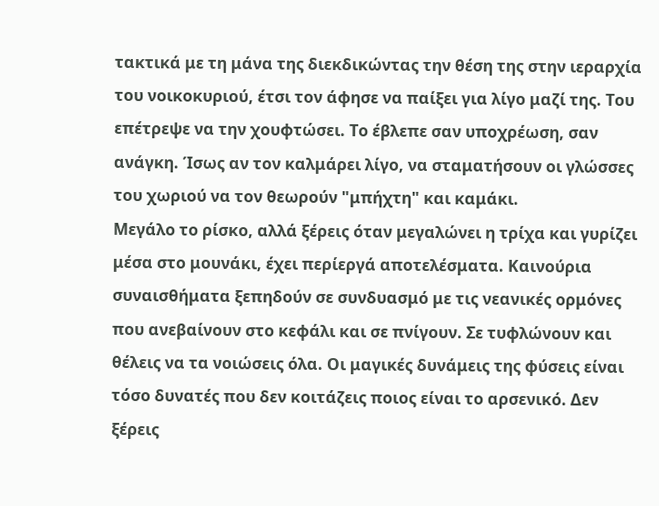τακτικά με τη μάνα της διεκδικώντας την θέση της στην ιεραρχία του νοικοκυριού, έτσι τον άφησε να παίξει για λίγο μαζί της. Του επέτρεψε να την χουφτώσει. Το έβλεπε σαν υποχρέωση, σαν ανάγκη. Ίσως αν τον καλμάρει λίγο, να σταματήσουν οι γλώσσες του χωριού να τον θεωρούν "μπήχτη" και καμάκι.
Μεγάλο το ρίσκο, αλλά ξέρεις όταν μεγαλώνει η τρίχα και γυρίζει μέσα στο μουνάκι, έχει περίεργά αποτελέσματα. Καινούρια συναισθήματα ξεπηδούν σε συνδυασμό με τις νεανικές ορμόνες που ανεβαίνουν στο κεφάλι και σε πνίγουν. Σε τυφλώνουν και θέλεις να τα νοιώσεις όλα. Οι μαγικές δυνάμεις της φύσεις είναι τόσο δυνατές που δεν κοιτάζεις ποιος είναι το αρσενικό. Δεν ξέρεις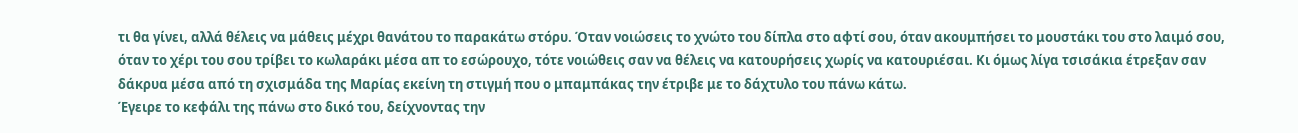τι θα γίνει, αλλά θέλεις να μάθεις μέχρι θανάτου το παρακάτω στόρυ. Όταν νοιώσεις το χνώτο του δίπλα στο αφτί σου, όταν ακουμπήσει το μουστάκι του στο λαιμό σου, όταν το χέρι του σου τρίβει το κωλαράκι μέσα απ το εσώρουχο, τότε νοιώθεις σαν να θέλεις να κατουρήσεις χωρίς να κατουριέσαι. Κι όμως λίγα τσισάκια έτρεξαν σαν δάκρυα μέσα από τη σχισμάδα της Μαρίας εκείνη τη στιγμή που ο μπαμπάκας την έτριβε με το δάχτυλο του πάνω κάτω.
Έγειρε το κεφάλι της πάνω στο δικό του, δείχνοντας την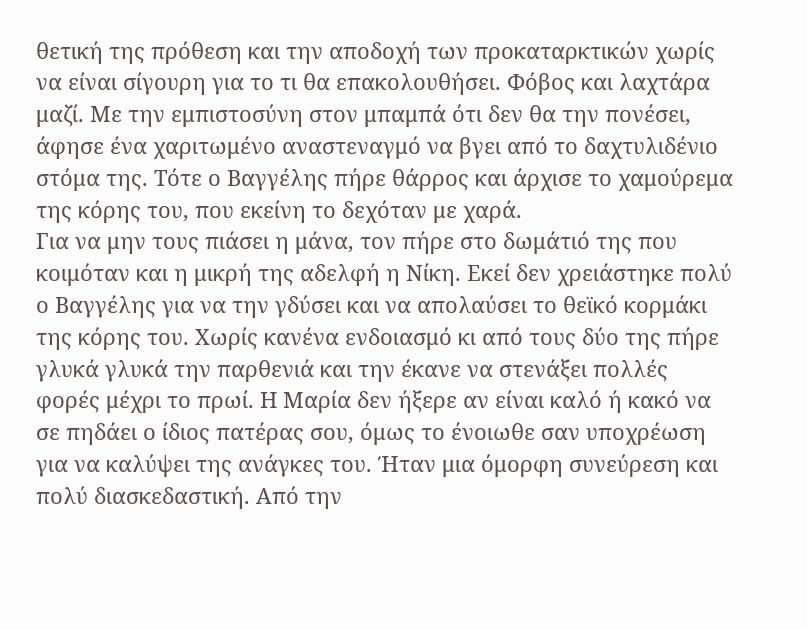θετική της πρόθεση και την αποδοχή των προκαταρκτικών χωρίς να είναι σίγουρη για το τι θα επακολουθήσει. Φόβος και λαχτάρα μαζί. Με την εμπιστοσύνη στον μπαμπά ότι δεν θα την πονέσει, άφησε ένα χαριτωμένο αναστεναγμό να βγει από το δαχτυλιδένιο στόμα της. Τότε ο Βαγγέλης πήρε θάρρος και άρχισε το χαμούρεμα της κόρης του, που εκείνη το δεχόταν με χαρά.
Για να μην τους πιάσει η μάνα, τον πήρε στο δωμάτιό της που κοιμόταν και η μικρή της αδελφή η Νίκη. Εκεί δεν χρειάστηκε πολύ ο Βαγγέλης για να την γδύσει και να απολαύσει το θεϊκό κορμάκι της κόρης του. Χωρίς κανένα ενδοιασμό κι από τους δύο της πήρε γλυκά γλυκά την παρθενιά και την έκανε να στενάξει πολλές φορές μέχρι το πρωί. Η Μαρία δεν ήξερε αν είναι καλό ή κακό να σε πηδάει ο ίδιος πατέρας σου, όμως το ένοιωθε σαν υποχρέωση για να καλύψει της ανάγκες του. Ήταν μια όμορφη συνεύρεση και πολύ διασκεδαστική. Από την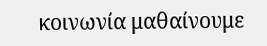κοινωνία μαθαίνουμε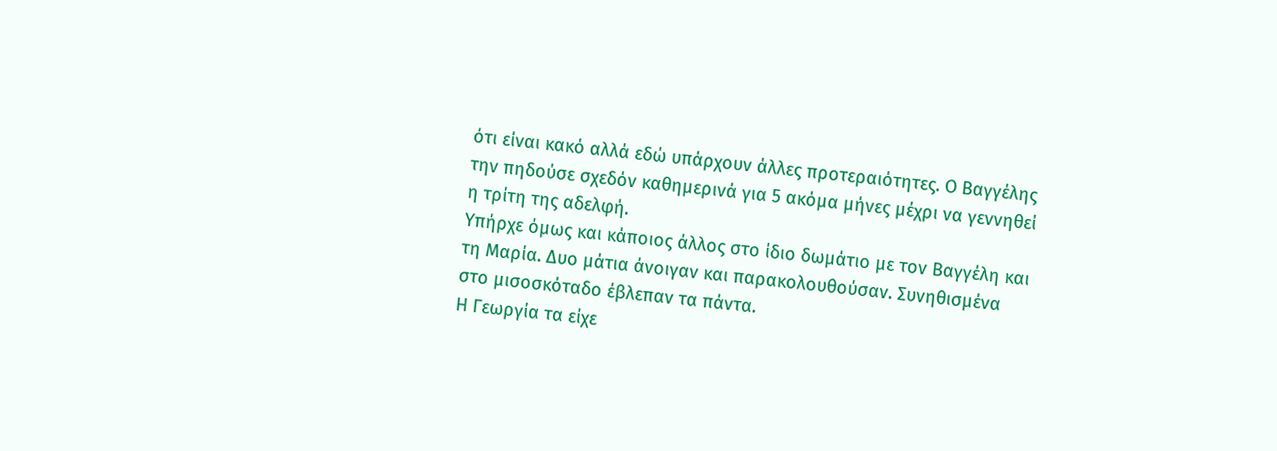ότι είναι κακό αλλά εδώ υπάρχουν άλλες προτεραιότητες. Ο Βαγγέλης την πηδούσε σχεδόν καθημερινά για 5 ακόμα μήνες μέχρι να γεννηθεί η τρίτη της αδελφή.
Υπήρχε όμως και κάποιος άλλος στο ίδιο δωμάτιο με τον Βαγγέλη και τη Μαρία. Δυο μάτια άνοιγαν και παρακολουθούσαν. Συνηθισμένα στο μισοσκόταδο έβλεπαν τα πάντα.
Η Γεωργία τα είχε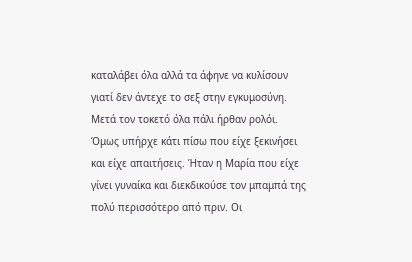καταλάβει όλα αλλά τα άφηνε να κυλίσουν γιατί δεν άντεχε το σεξ στην εγκυμοσύνη. Μετά τον τοκετό όλα πάλι ήρθαν ρολόι. Όμως υπήρχε κάτι πίσω που είχε ξεκινήσει και είχε απαιτήσεις. Ήταν η Μαρία που είχε γίνει γυναίκα και διεκδικούσε τον μπαμπά της πολύ περισσότερο από πριν. Οι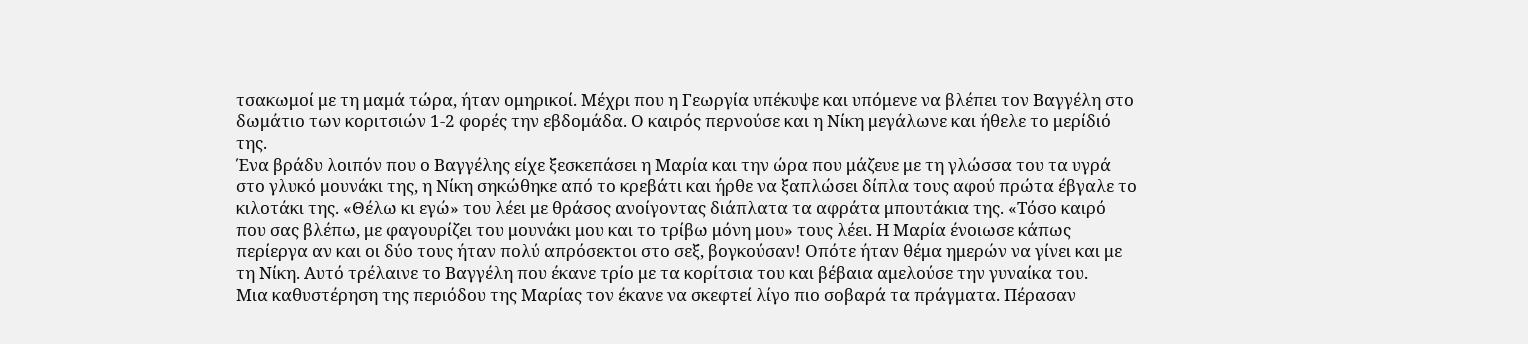τσακωμοί με τη μαμά τώρα, ήταν ομηρικοί. Μέχρι που η Γεωργία υπέκυψε και υπόμενε να βλέπει τον Βαγγέλη στο δωμάτιο των κοριτσιών 1-2 φορές την εβδομάδα. Ο καιρός περνούσε και η Νίκη μεγάλωνε και ήθελε το μερίδιό της.
Ένα βράδυ λοιπόν που ο Βαγγέλης είχε ξεσκεπάσει η Μαρία και την ώρα που μάζευε με τη γλώσσα του τα υγρά στο γλυκό μουνάκι της, η Νίκη σηκώθηκε από το κρεβάτι και ήρθε να ξαπλώσει δίπλα τους αφού πρώτα έβγαλε το κιλοτάκι της. «Θέλω κι εγώ» του λέει με θράσος ανοίγοντας διάπλατα τα αφράτα μπουτάκια της. «Τόσο καιρό που σας βλέπω, με φαγουρίζει του μουνάκι μου και το τρίβω μόνη μου» τους λέει. Η Μαρία ένοιωσε κάπως περίεργα αν και οι δύο τους ήταν πολύ απρόσεκτοι στο σεξ, βογκούσαν! Οπότε ήταν θέμα ημερών να γίνει και με τη Νίκη. Αυτό τρέλαινε το Βαγγέλη που έκανε τρίο με τα κορίτσια του και βέβαια αμελούσε την γυναίκα του.
Μια καθυστέρηση της περιόδου της Μαρίας τον έκανε να σκεφτεί λίγο πιο σοβαρά τα πράγματα. Πέρασαν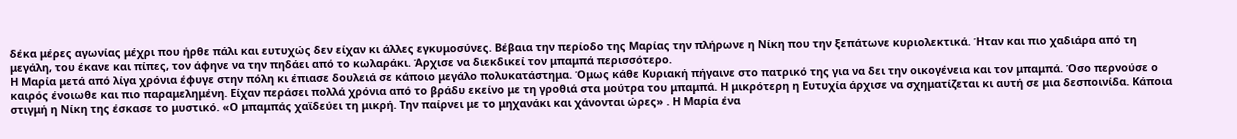δέκα μέρες αγωνίας μέχρι που ήρθε πάλι και ευτυχώς δεν είχαν κι άλλες εγκυμοσύνες. Βέβαια την περίοδο της Μαρίας την πλήρωνε η Νίκη που την ξεπάτωνε κυριολεκτικά. Ήταν και πιο χαδιάρα από τη μεγάλη, του έκανε και πίπες, τον άφηνε να την πηδάει από το κωλαράκι. Άρχισε να διεκδικεί τον μπαμπά περισσότερο.
Η Μαρία μετά από λίγα χρόνια έφυγε στην πόλη κι έπιασε δουλειά σε κάποιο μεγάλο πολυκατάστημα. Όμως κάθε Κυριακή πήγαινε στο πατρικό της για να δει την οικογένεια και τον μπαμπά. Όσο περνούσε ο καιρός ένοιωθε και πιο παραμελημένη. Είχαν περάσει πολλά χρόνια από το βράδυ εκείνο με τη γροθιά στα μούτρα του μπαμπά. Η μικρότερη η Ευτυχία άρχισε να σχηματίζεται κι αυτή σε μια δεσποινίδα. Κάποια στιγμή η Νίκη της έσκασε το μυστικό. «Ο μπαμπάς χαϊδεύει τη μικρή. Την παίρνει με το μηχανάκι και χάνονται ώρες» . Η Μαρία ένα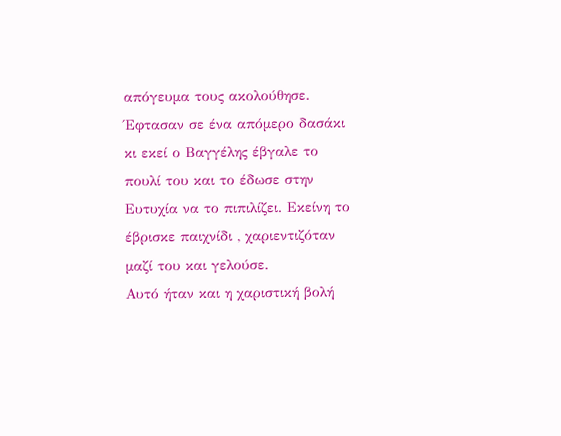απόγευμα τους ακολούθησε. Έφτασαν σε ένα απόμερο δασάκι κι εκεί ο Βαγγέλης έβγαλε το πουλί του και το έδωσε στην Ευτυχία να το πιπιλίζει. Εκείνη το έβρισκε παιχνίδι , χαριεντιζόταν μαζί του και γελούσε.
Αυτό ήταν και η χαριστική βολή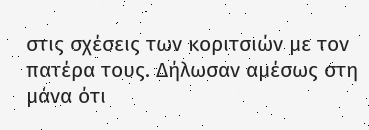στις σχέσεις των κοριτσιών με τον πατέρα τους. Δήλωσαν αμέσως στη μάνα ότι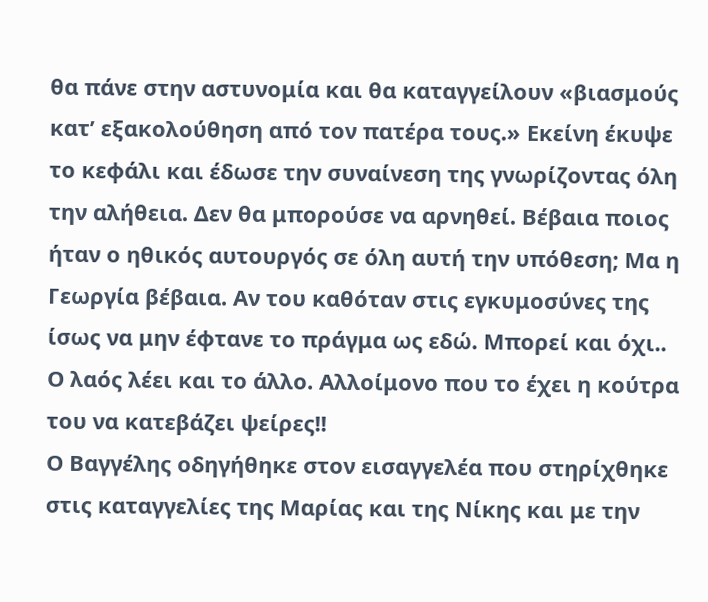θα πάνε στην αστυνομία και θα καταγγείλουν «βιασμούς κατ’ εξακολούθηση από τον πατέρα τους.» Εκείνη έκυψε το κεφάλι και έδωσε την συναίνεση της γνωρίζοντας όλη την αλήθεια. Δεν θα μπορούσε να αρνηθεί. Βέβαια ποιος ήταν ο ηθικός αυτουργός σε όλη αυτή την υπόθεση; Μα η Γεωργία βέβαια. Αν του καθόταν στις εγκυμοσύνες της ίσως να μην έφτανε το πράγμα ως εδώ. Μπορεί και όχι.. Ο λαός λέει και το άλλο. Αλλοίμονο που το έχει η κούτρα του να κατεβάζει ψείρες!!
Ο Βαγγέλης οδηγήθηκε στον εισαγγελέα που στηρίχθηκε στις καταγγελίες της Μαρίας και της Νίκης και με την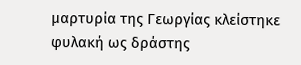μαρτυρία της Γεωργίας κλείστηκε φυλακή ως δράστης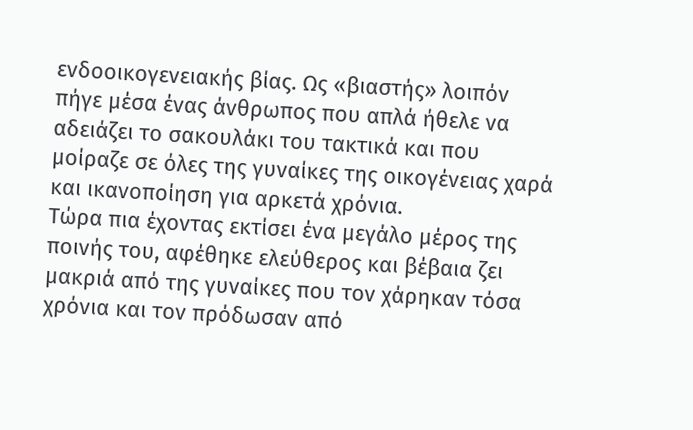ενδοοικογενειακής βίας. Ως «βιαστής» λοιπόν πήγε μέσα ένας άνθρωπος που απλά ήθελε να αδειάζει το σακουλάκι του τακτικά και που μοίραζε σε όλες της γυναίκες της οικογένειας χαρά και ικανοποίηση για αρκετά χρόνια.
Τώρα πια έχοντας εκτίσει ένα μεγάλο μέρος της ποινής του, αφέθηκε ελεύθερος και βέβαια ζει μακριά από της γυναίκες που τον χάρηκαν τόσα χρόνια και τον πρόδωσαν από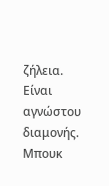ζήλεια. Είναι αγνώστου διαμονής.
Μπουκ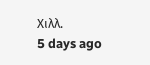Χιλλ.
5 days ago